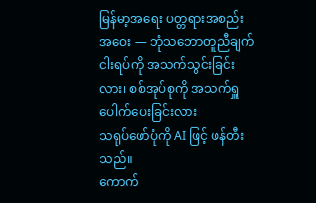မြန်မာ့အရေး ပတ္တရားအစည်းအဝေး — ဘုံသဘောတူညီချက် ငါးရပ်ကို အသက်သွင်းခြင်းလား၊ စစ်အုပ်စုကို အသက်ရှူပေါက်ပေးခြင်းလား
သရုပ်ဖော်ပုံကို AI ဖြင့် ဖန်တီးသည်။
ကောက်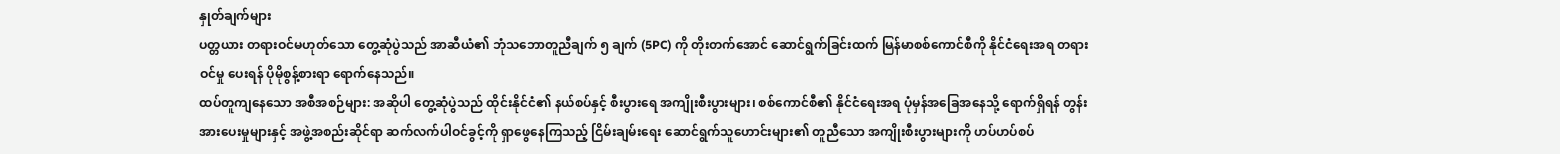နှုတ်ချက်များ
ပတ္တယား တရားဝင်မဟုတ်သော တွေ့ဆုံပွဲသည် အာဆီယံ၏ ဘုံသဘောတူညီချက် ၅ ချက် (5PC) ကို တိုးတက်အောင် ဆောင်ရွက်ခြင်းထက် မြန်မာစစ်ကောင်စီကို နိုင်ငံရေးအရ တရားဝင်မှု ပေးရန် ပိုမိုစွန့်စားရာ ရောက်နေသည်။
ထပ်တူကျနေသော အစီအစဉ်များ: အဆိုပါ တွေ့ဆုံပွဲသည် ထိုင်းနိုင်ငံ၏ နယ်စပ်နှင့် စီးပွားရေ အကျိုးစီးပွားများ၊ စစ်ကောင်စီ၏ နိုင်ငံရေးအရ ပုံမှန်အခြေအနေသို့ ရောက်ရှိရန် တွန်းအားပေးမှုများနှင့် အဖွဲ့အစည်းဆိုင်ရာ ဆက်လက်ပါဝင်ခွင့်ကို ရှာဖွေနေကြသည့် ငြိမ်းချမ်းရေး ဆောင်ရွက်သူဟောင်းများ၏ တူညီသော အကျိုးစီးပွားများကို ဟပ်ဟပ်စပ်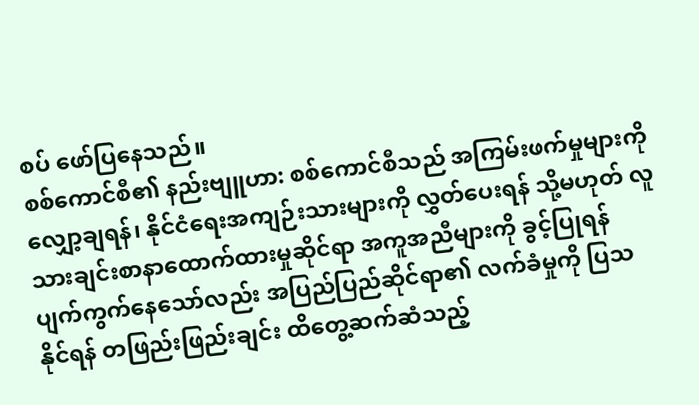စပ် ဖော်ပြနေသည်။
စစ်ကောင်စီ၏ နည်းဗျူဟာ: စစ်ကောင်စီသည် အကြမ်းဖက်မှုများကို လျှော့ချရန်၊ နိုင်ငံရေးအကျဉ်းသားများကို လွှတ်ပေးရန် သို့မဟုတ် လူသားချင်းစာနာထောက်ထားမှုဆိုင်ရာ အကူအညီများကို ခွင့်ပြုရန် ပျက်ကွက်နေသော်လည်း အပြည်ပြည်ဆိုင်ရာ၏ လက်ခံမှုကို ပြသနိုင်ရန် တဖြည်းဖြည်းချင်း ထိတွေ့ဆက်ဆံသည့်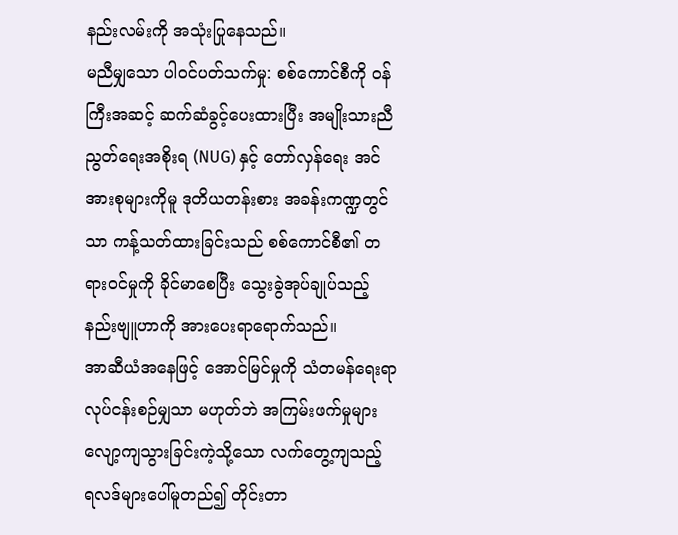နည်းလမ်းကို အသုံးပြုနေသည်။
မညီမျှသော ပါဝင်ပတ်သက်မှု: စစ်ကောင်စီကို ဝန်ကြီးအဆင့် ဆက်ဆံခွင့်ပေးထားပြီး အမျိုးသားညီညွတ်ရေးအစိုးရ (NUG) နှင့် တော်လှန်ရေး အင်အားစုများကိုမူ ဒုတိယတန်းစား အခန်းကဏ္ဍတွင်သာ ကန့်သတ်ထားခြင်းသည် စစ်ကောင်စီ၏ တရားဝင်မှုကို ခိုင်မာစေပြီး သွေးခွဲအုပ်ချုပ်သည့် နည်းဗျူဟာကို အားပေးရာရောက်သည်။
အာဆီယံအနေဖြင့် အောင်မြင်မှုကို သံတမန်ရေးရာ လုပ်ငန်းစဉ်မျှသာ မဟုတ်ဘဲ အကြမ်းဖက်မှုများ လျော့ကျသွားခြင်းကဲ့သို့သော လက်တွေ့ကျသည့် ရလဒ်များပေါ်မူတည်၍ တိုင်းတာ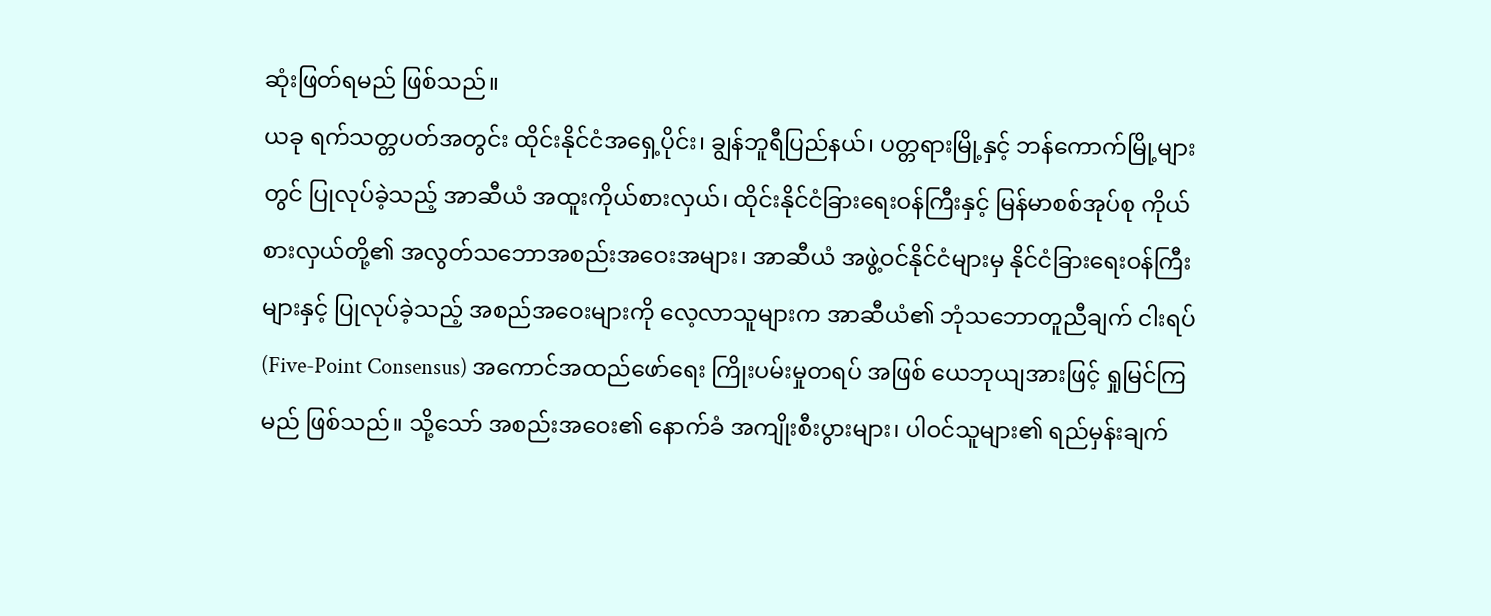ဆုံးဖြတ်ရမည် ဖြစ်သည်။
ယခု ရက်သတ္တပတ်အတွင်း ထိုင်းနိုင်ငံအရှေ့ပိုင်း၊ ချွန်ဘူရီပြည်နယ်၊ ပတ္တရားမြို့နှင့် ဘန်ကောက်မြို့များတွင် ပြုလုပ်ခဲ့သည့် အာဆီယံ အထူးကိုယ်စားလှယ်၊ ထိုင်းနိုင်ငံခြားရေးဝန်ကြီးနှင့် မြန်မာစစ်အုပ်စု ကိုယ်စားလှယ်တို့၏ အလွတ်သဘောအစည်းအဝေးအများ၊ အာဆီယံ အဖွဲ့ဝင်နိုင်ငံများမှ နိုင်ငံခြားရေးဝန်ကြီးများနှင့် ပြုလုပ်ခဲ့သည့် အစည်အဝေးများကို လေ့လာသူများက အာဆီယံ၏ ဘုံသဘောတူညီချက် ငါးရပ် (Five-Point Consensus) အကောင်အထည်ဖော်ရေး ကြိုးပမ်းမှုတရပ် အဖြစ် ယေဘုယျအားဖြင့် ရှုမြင်ကြမည် ဖြစ်သည်။ သို့သော် အစည်းအဝေး၏ နောက်ခံ အကျိုးစီးပွားများ၊ ပါဝင်သူများ၏ ရည်မှန်းချက်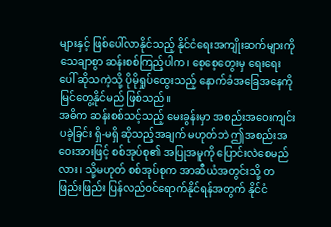များနှင့် ဖြစ်ပေါ်လာနိုင်သည့် နိုင်ငံရေးအကျိုးဆက်များကို သေချာစွာ ဆန်းစစ်ကြည့်ပါက၊ စေ့စေ့တွေးမှ ရေးရေးပေါ် ဆိုသကဲ့သို့ ပိုမိုရှုပ်ထွေးသည့် နောက်ခံအခြေအနေကို မြင်တွေ့နိုင်မည် ဖြစ်သည်။
အဓိက ဆန်းစစ်သင့်သည့် မေးခွန်းမှာ အစည်းအဝေးကျင်းပခဲ့ခြင်း ရှိ-မရှိ ဆိုသည့်အချက် မဟုတ်ဘဲ ဤအစည်းအဝေးအားဖြင့် စစ်အုပ်စု၏ အပြုအမူကို ပြောင်းလဲစေမည်လား၊ သို့မဟုတ် စစ်အုပ်စုက အာဆီယံအတွင်းသို့ တဖြည်းဖြည်း ပြန်လည်ဝင်ရောက်နိုင်ရန်အတွက် နိုင်ငံ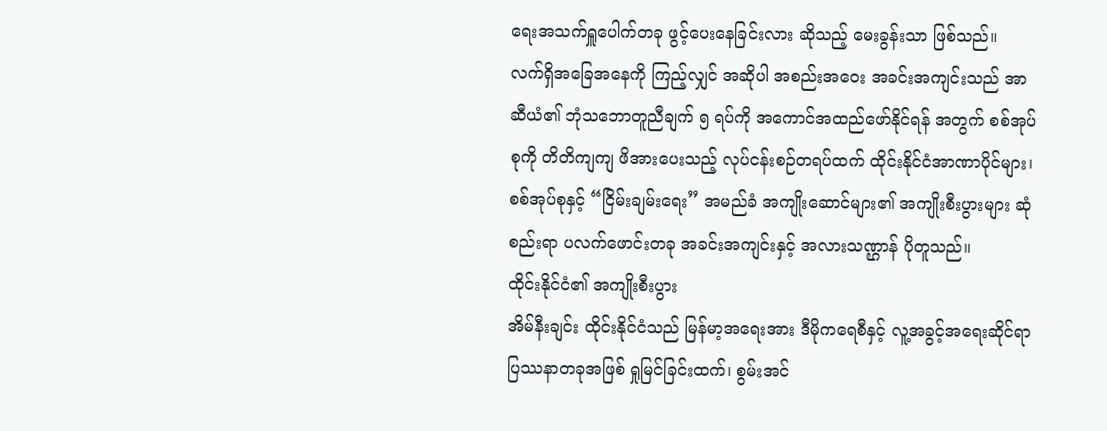ရေးအသက်ရှူပေါက်တခု ဖွင့်ပေးနေခြင်းလား ဆိုသည့် မေးခွန်းသာ ဖြစ်သည်။
လက်ရှိအခြေအနေကို ကြည့်လျှင် အဆိုပါ အစည်းအဝေး အခင်းအကျင်းသည် အာဆီယံ၏ ဘုံသဘောတူညီချက် ၅ ရပ်ကို အကောင်အထည်ဖော်နိုင်ရန် အတွက် စစ်အုပ်စုကို တိတိကျကျ ဖိအားပေးသည့် လုပ်ငန်းစဉ်တရပ်ထက် ထိုင်းနိုင်ငံအာဏာပိုင်များ၊ စစ်အုပ်စုနှင့် “ငြိမ်းချမ်းရေး” အမည်ခံ အကျိုးဆောင်များ၏ အကျိုးစီးပွားများ ဆုံစည်းရာ ပလက်ဖောင်းတခု အခင်းအကျင်းနှင့် အလားသဏ္ဌာန် ပိုတူသည်။
ထိုင်းနိုင်ငံ၏ အကျိုးစီးပွား
အိမ်နီးချင်း ထိုင်းနိုင်ငံသည် မြန်မာ့အရေးအား ဒီမိုကရေစီနှင့် လူ့အခွင့်အရေးဆိုင်ရာ ပြဿနာတခုအဖြစ် ရှုမြင်ခြင်းထက်၊ စွမ်းအင်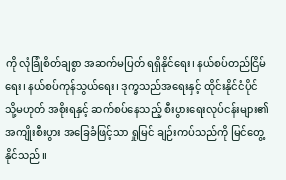ကို လုံခြုံစိတ်ချစွာ အဆက်မပြတ် ရရှိနိုင်ရေး၊ နယ်စပ်တည်ငြိမ်ရေး၊ နယ်စပ်ကုန်သွယ်ရေး၊ ဒုက္ခသည်အရေးနှင့် ထိုင်းနိုင်ငံပိုင် သို့မဟုတ် အစိုးရနှင့် ဆက်စပ်နေသည့် စီးပွားရေးလုပ်ငန်းများ၏ အကျိုးစီးပွား အခြေခံဖြင့်သာ ရှုမြင် ချဉ်းကပ်သည်ကို မြင်တွေ့နိုင်သည်။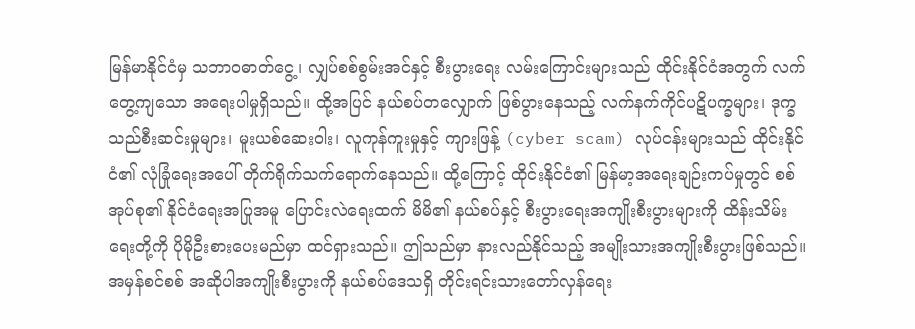မြန်မာနိုင်ငံမှ သဘာဝဓာတ်ငွေ့၊ လျှပ်စစ်စွမ်းအင်နှင့် စီးပွားရေး လမ်းကြောင်းများသည် ထိုင်းနိုင်ငံအတွက် လက်တွေ့ကျသော အရေးပါမှုရှိသည်။ ထို့အပြင် နယ်စပ်တလျှောက် ဖြစ်ပွားနေသည့် လက်နက်ကိုင်ပဋိပက္ခများ၊ ဒုက္ခသည်စီးဆင်းမှုများ၊ မူးယစ်ဆေးဝါး၊ လူကုန်ကူးမှုနှင့် ကျားဖြန့် (cyber scam) လုပ်ငန်းများသည် ထိုင်းနိုင်ငံ၏ လုံခြုံရေးအပေါ် တိုက်ရိုက်သက်ရောက်နေသည်။ ထို့ကြောင့် ထိုင်းနိုင်ငံ၏ မြန်မာ့အရေးချဉ်းကပ်မှုတွင် စစ်အုပ်စု၏ နိုင်ငံရေးအပြုအမူ ပြောင်းလဲရေးထက် မိမိ၏ နယ်စပ်နှင့် စီးပွားရေးအကျိုးစီးပွားများကို ထိန်းသိမ်းရေးတို့ကို ပိုမိုဦးစားပေးမည်မှာ ထင်ရှားသည်။ ဤသည်မှာ နားလည်နိုင်သည့် အမျိုးသားအကျိုးစီးပွားဖြစ်သည်။ အမှန်စင်စစ် အဆိုပါအကျိုးစီးပွားကို နယ်စပ်ဒေသရှိ တိုင်းရင်းသားတော်လှန်ရေး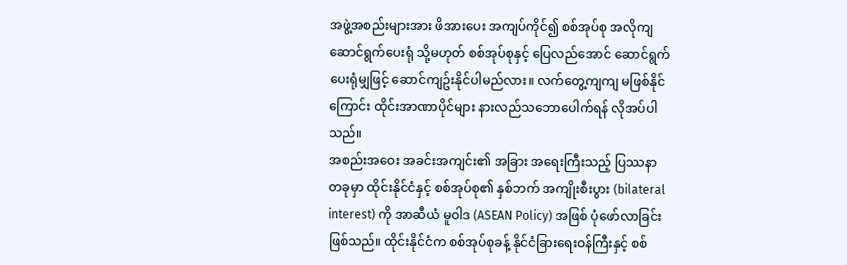အဖွဲ့အစည်းများအား ဖိအားပေး အကျပ်ကိုင်၍ စစ်အုပ်စု အလိုကျ ဆောင်ရွက်ပေးရုံ သို့မဟုတ် စစ်အုပ်စုနှင့် ပြေလည်အောင် ဆောင်ရွက်ပေးရုံမျှဖြင့် ဆောင်ကျဥ်းနိုင်ပါမည်လား။ လက်တွေ့ကျကျ မဖြစ်နိုင်ကြောင်း ထိုင်းအာဏာပိုင်များ နားလည်သဘောပေါက်ရန် လိုအပ်ပါသည်။
အစည်းအဝေး အခင်းအကျင်း၏ အခြား အရေးကြီးသည့် ပြဿနာ တခုမှာ ထိုင်းနိုင်ငံနှင့် စစ်အုပ်စု၏ နှစ်ဘက် အကျိုးစီးပွား (bilateral interest) ကို အာဆီယံ မူဝါဒ (ASEAN Policy) အဖြစ် ပုံဖော်လာခြင်း ဖြစ်သည်။ ထိုင်းနိုင်ငံက စစ်အုပ်စုခန့် နိုင်ငံခြားရေးဝန်ကြီးနှင့် စစ်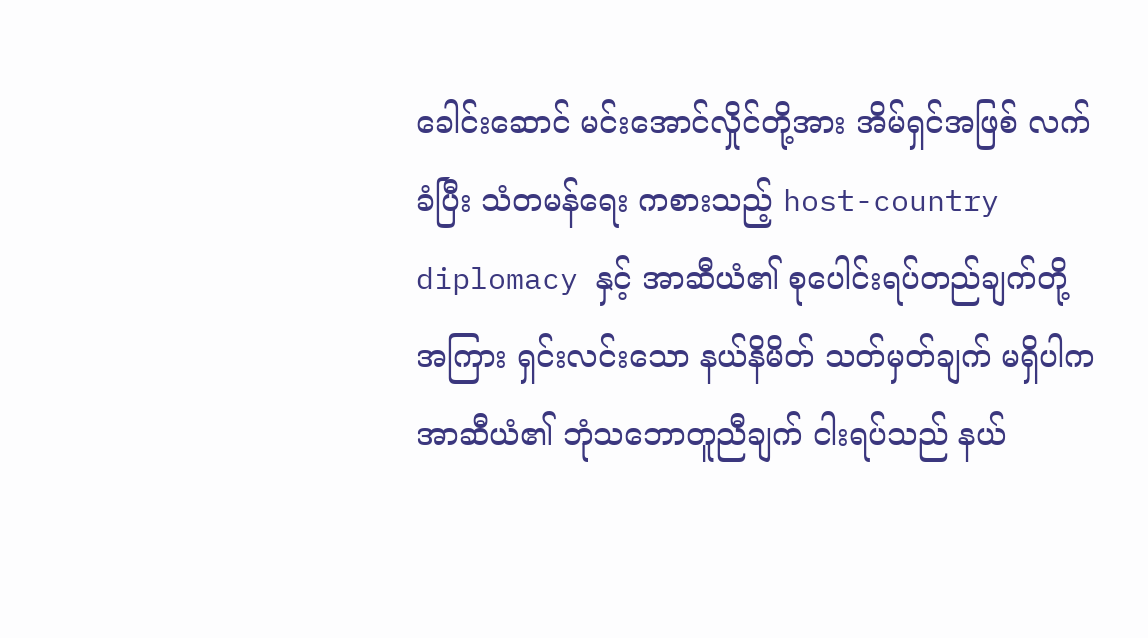ခေါင်းဆောင် မင်းအောင်လှိုင်တို့အား အိမ်ရှင်အဖြစ် လက်ခံပြီး သံတမန်ရေး ကစားသည့် host-country diplomacy နှင့် အာဆီယံ၏ စုပေါင်းရပ်တည်ချက်တို့အကြား ရှင်းလင်းသော နယ်နိမိတ် သတ်မှတ်ချက် မရှိပါက အာဆီယံ၏ ဘုံသဘောတူညီချက် ငါးရပ်သည် နယ်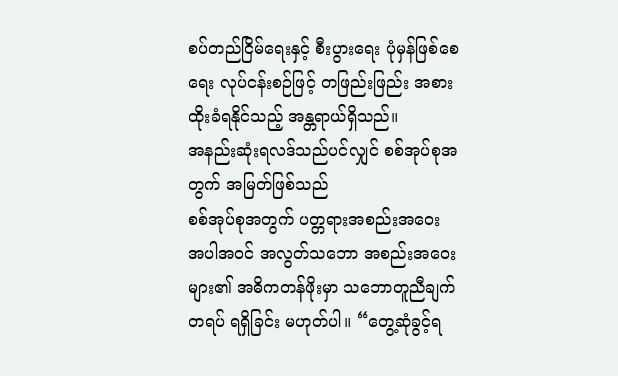စပ်တည်ငြိမ်ရေးနှင့် စီးပွားရေး ပုံမှန်ဖြစ်စေရေး လုပ်ငန်းစဉ်ဖြင့် တဖြည်းဖြည်း အစားထိုးခံရနိုင်သည့် အန္တရာယ်ရှိသည်။
အနည်းဆုံးရလဒ်သည်ပင်လျှင် စစ်အုပ်စုအတွက် အမြတ်ဖြစ်သည်
စစ်အုပ်စုအတွက် ပတ္တရားအစည်းအဝေး အပါအဝင် အလွတ်သဘော အစည်းအဝေးများ၏ အဓိကတန်ဖိုးမှာ သဘောတူညီချက်တရပ် ရရှိခြင်း မဟုတ်ပါ။ “တွေ့ဆုံခွင့်ရ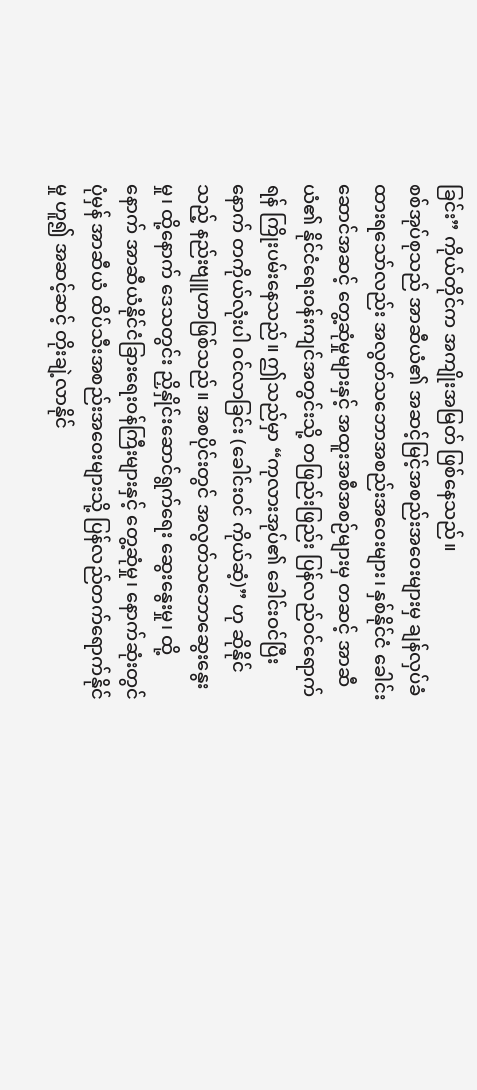ခြင်း” ကိုယ်တိုင်က အကျိုးအမြတ် ဖြစ်နေသည်။
စစ်အုပ်စုသည် အာဆီယံ၏ အဆင့်မြင့်အစည်းအဝေးများမှ ချန်လှပ်ခံထားရသော်လည်း အလွတ်သဘောအစည်းအဝေးများ၊ နှစ်နိုင်ငံ ခေါင်းဆောင်အဆင့် တွေ့ဆုံမှုများနှင့် အထူးအစီအစဉ်များမှ တဆင့် အာဆီယံ၏ နိုင်ငံရေးဝန်းကျင်အတွင်းသို့ တဖြည်းဖြည်း ပြန်လည်ဝင်ရောက်ရန် ကြိုးပမ်းနေသည်။ ဤသည်မှာ “ကုလားအုပ်၏ ခေါင်းဝင်ပြီးနောက် တကိုယ်လုံးပါ ဝင်လာခြင်း (ခေါင်းဝင် ကိုယ်ဆံ့)” ဟု ဆိုနိုင်သည့် နည်းဗျူဟာဖြစ်သည်။ အစပိုင်းတွင် အလွတ်သဘောဆွေးနွေးမှု၊ ထို့နောက် ဒေသတွင်း ညှိနှိုင်းဆောင်ရွက်ရေး ဆွေးနွေးမှု၊ ထို့နောက် အာဆီယံနိုင်ငံခြားရေးဝန်ကြီးများနှင့် တွေ့ဆုံမှု၊ နောက်ဆုံးတွင် ပုံမှန် အာဆီယံ ထိပ်သီးအစည်းအဝေးများသို့ ပြန်လည်တက်ရောက်နိုင်မှု ဟူ၍ အဆင့်ဆင့် တိုးချဲ့လာနိုင်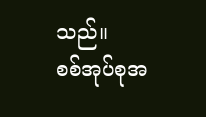သည်။
စစ်အုပ်စုအ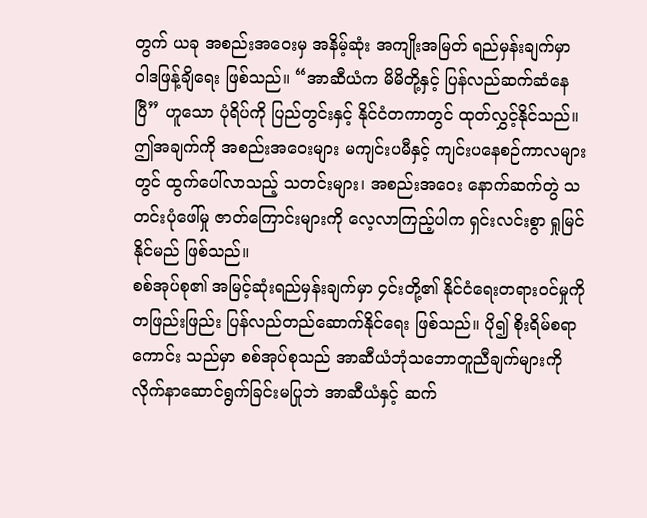တွက် ယခု အစည်းအဝေးမှ အနိမ့်ဆုံး အကျိုးအမြတ် ရည်မှန်းချက်မှာ ဝါဒဖြန့်ချိရေး ဖြစ်သည်။ “အာဆီယံက မိမိတို့နှင့် ပြန်လည်ဆက်ဆံနေပြီ” ဟူသော ပုံရိပ်ကို ပြည်တွင်းနှင့် နိုင်ငံတကာတွင် ထုတ်လွှင့်နိုင်သည်။ ဤအချက်ကို အစည်းအဝေးများ မကျင်းပမီနှင့် ကျင်းပနေစဉ်ကာလများတွင် ထွက်ပေါ်လာသည့် သတင်းများ၊ အစည်းအဝေး နောက်ဆက်တွဲ သတင်းပုံဖေါ်မှု ဇာတ်ကြောင်းများကို လေ့လာကြည့်ပါက ရှင်းလင်းစွာ ရှုမြင်နိုင်မည် ဖြစ်သည်။
စစ်အုပ်စု၏ အမြင့်ဆုံးရည်မှန်းချက်မှာ ၄င်းတို့၏ နိုင်ငံရေးတရားဝင်မှုကို တဖြည်းဖြည်း ပြန်လည်တည်ဆောက်နိုင်ရေး ဖြစ်သည်။ ပို၍ စိုးရိမ်စရာကောင်း သည်မှာ စစ်အုပ်စုသည် အာဆီယံဘုံသဘောတူညီချက်များကို လိုက်နာဆောင်ရွက်ခြင်းမပြုဘဲ အာဆီယံနှင့် ဆက်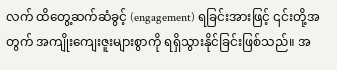လက် ထိတွေ့ဆက်ဆံခွင့် (engagement) ရခြင်းအားဖြင့် ၎င်းတို့အတွက် အကျိုးကျေးဇူးများစွာကို ရရှိသွားနိုင်ခြင်းဖြစ်သည်။ အ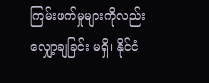ကြမ်းဖက်မှုများကိုလည်း လျှော့ချခြင်း မရှိ၊ နိုင်ငံ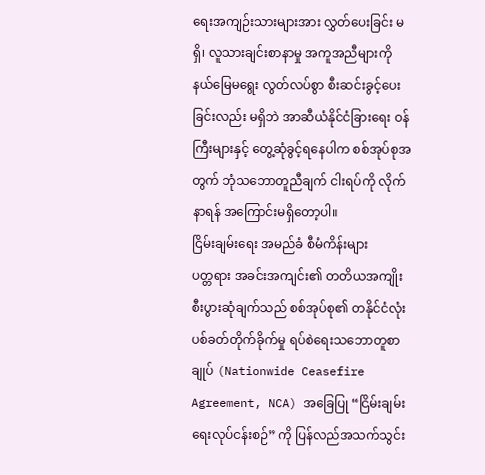ရေးအကျဉ်းသားများအား လွှတ်ပေးခြင်း မရှိ၊ လူသားချင်းစာနာမှု အကူအညီများကို နယ်မြေမရွေး လွတ်လပ်စွာ စီးဆင်းခွင့်ပေးခြင်းလည်း မရှိဘဲ အာဆီယံနိုင်ငံခြားရေး ဝန်ကြီးများနှင့် တွေ့ဆုံခွင့်ရနေပါက စစ်အုပ်စုအတွက် ဘုံသဘောတူညီချက် ငါးရပ်ကို လိုက်နာရန် အကြောင်းမရှိတော့ပါ။
ငြိမ်းချမ်းရေး အမည်ခံ စီမံကိန်းများ
ပတ္တရား အခင်းအကျင်း၏ တတိယအကျိုးစီးပွားဆုံချက်သည် စစ်အုပ်စု၏ တနိုင်ငံလုံး ပစ်ခတ်တိုက်ခိုက်မှု ရပ်စဲရေးသဘောတူစာချုပ် (Nationwide Ceasefire Agreement, NCA) အခြေပြု “ငြိမ်းချမ်းရေးလုပ်ငန်းစဉ်” ကို ပြန်လည်အသက်သွင်း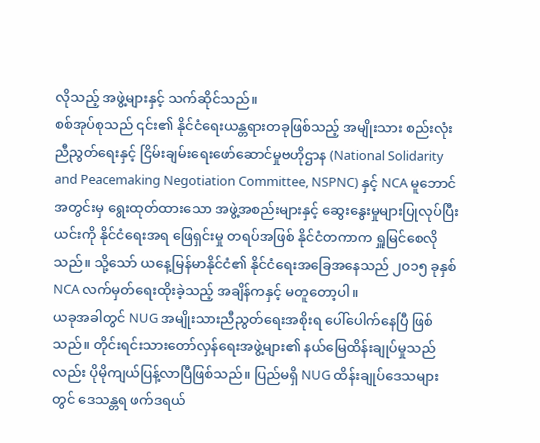လိုသည့် အဖွဲ့များနှင့် သက်ဆိုင်သည်။
စစ်အုပ်စုသည် ၎င်း၏ နိုင်ငံရေးယန္တရားတခုဖြစ်သည့် အမျိုးသား စည်းလုံးညီညွတ်ရေးနှင့် ငြိမ်းချမ်းရေးဖော်ဆောင်မှုဗဟိုဌာန (National Solidarity and Peacemaking Negotiation Committee, NSPNC) နှင့် NCA မူဘောင်အတွင်းမှ ရွေးထုတ်ထားသော အဖွဲ့အစည်းများနှင့် ဆွေးနွေးမှုများပြုလုပ်ပြီး ယင်းကို နိုင်ငံရေးအရ ဖြေရှင်းမှု တရပ်အဖြစ် နိုင်ငံတကာက ရှူမြင်စေလိုသည်။ သို့သော် ယနေ့မြန်မာနိုင်ငံ၏ နိုင်ငံရေးအခြေအနေသည် ၂၀၁၅ ခုနှစ် NCA လက်မှတ်ရေးထိုးခဲ့သည့် အချိန်ကနှင့် မတူတော့ပါ။
ယခုအခါတွင် NUG အမျိုးသားညီညွတ်ရေးအစိုးရ ပေါ်ပေါက်နေပြီ ဖြစ်သည်။ တိုင်းရင်းသားတော်လှန်ရေးအဖွဲ့များ၏ နယ်မြေထိန်းချုပ်မှုသည်လည်း ပိုမိုကျယ်ပြန့်လာပြီဖြစ်သည်။ ပြည်မရှိ NUG ထိန်းချုပ်ဒေသများတွင် ဒေသန္တရ ဖက်ဒရယ်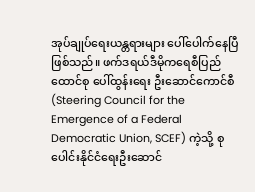အုပ်ချုပ်ရေးယန္တရားများ ပေါ်ပေါက်နေပြီ ဖြစ်သည်။ ဖက်ဒရယ်ဒီမိုကရေစီပြည်ထောင်စု ပေါ်ထွန်းရေး ဦးဆောင်ကောင်စီ (Steering Council for the Emergence of a Federal Democratic Union, SCEF) ကဲ့သို့ စုပေါင်းနိုင်ငံရေးဦးဆောင်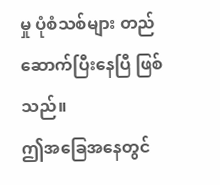မှု ပုံစံသစ်များ တည်ဆောက်ပြီးနေပြီ ဖြစ်သည်။
ဤအခြေအနေတွင်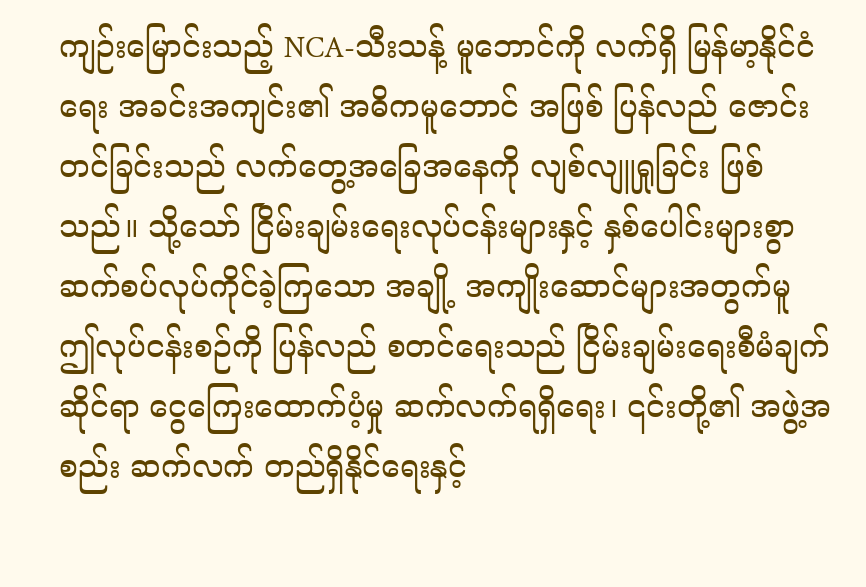ကျဉ်းမြောင်းသည့် NCA-သီးသန့် မူဘောင်ကို လက်ရှိ မြန်မာ့နိုင်ငံရေး အခင်းအကျင်း၏ အဓိကမူဘောင် အဖြစ် ပြန်လည် ဇောင်းတင်ခြင်းသည် လက်တွေ့အခြေအနေကို လျစ်လျူရှုခြင်း ဖြစ်သည်။ သို့သော် ငြိမ်းချမ်းရေးလုပ်ငန်းများနှင့် နှစ်ပေါင်းများစွာ ဆက်စပ်လုပ်ကိုင်ခဲ့ကြသော အချို့ အကျိုးဆောင်များအတွက်မူ ဤလုပ်ငန်းစဉ်ကို ပြန်လည် စတင်ရေးသည် ငြိမ်းချမ်းရေးစီမံချက်ဆိုင်ရာ ငွေကြေးထောက်ပံ့မှု ဆက်လက်ရရှိရေး၊ ၎င်းတို့၏ အဖွဲ့အစည်း ဆက်လက် တည်ရှိနိုင်ရေးနှင့်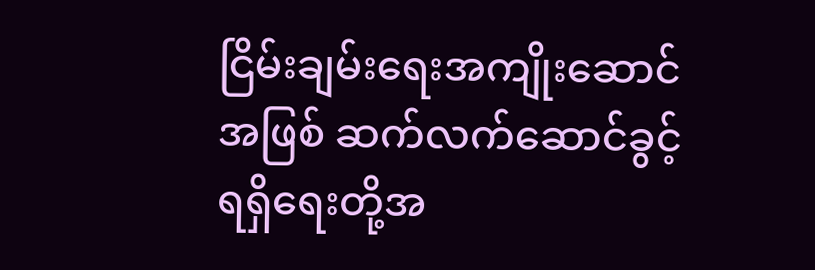ငြိမ်းချမ်းရေးအကျိုးဆောင်အဖြစ် ဆက်လက်ဆောင်ခွင့် ရရှိရေးတို့အ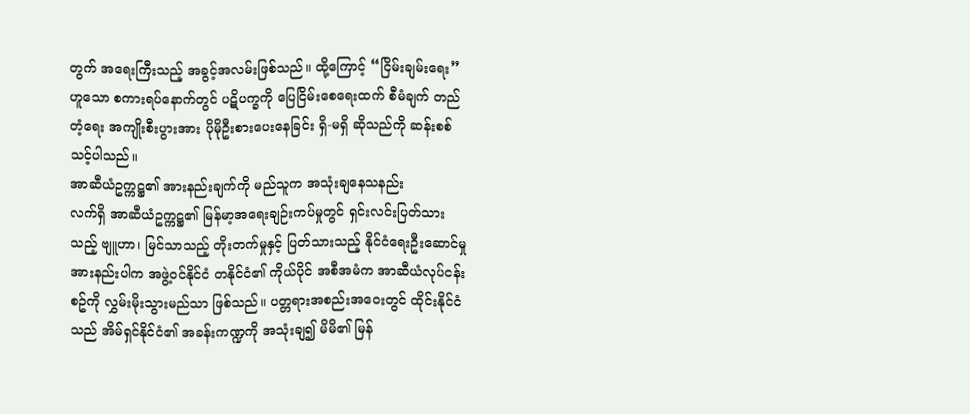တွက် အရေးကြီးသည့် အခွင့်အလမ်းဖြစ်သည်။ ထို့ကြောင့် “ငြိမ်းချမ်းရေး” ဟူသော စကားရပ်နောက်တွင် ပဋိပက္ခကို ပြေငြိမ်းစေရေးထက် စီမံချက် တည်တံ့ရေး အကျိုးစီးပွားအား ပိုမိုဦးစားပေးနေခြင်း ရှိ-မရှိ ဆိုသည်ကို ဆန်းစစ်သင့်ပါသည်။
အာဆီယံဥက္ကဋ္ဌ၏ အားနည်းချက်ကို မည်သူက အသုံးချနေသနည်း
လက်ရှိ အာဆီယံဥက္ကဋ္ဌ၏ မြန်မာ့အရေးချဉ်းကပ်မှုတွင် ရှင်းလင်းပြတ်သားသည့် ဗျူဟာ၊ မြင်သာသည့် တိုးတက်မှုနှင့် ပြတ်သားသည့် နိုင်ငံရေးဦးဆောင်မှု အားနည်းပါက အဖွဲ့ဝင်နိုင်ငံ တနိုင်ငံ၏ ကိုယ်ပိုင် အစီအမံက အာဆီယံလုပ်ငန်းစဥ်ကို လွှမ်းမိုးသွားမည်သာ ဖြစ်သည်။ ပတ္တရားအစည်းအဝေးတွင် ထိုင်းနိုင်ငံသည် အိမ်ရှင်နိုင်ငံ၏ အခန်းကဏ္ဍကို အသုံးချ၍ မိမိ၏ မြန်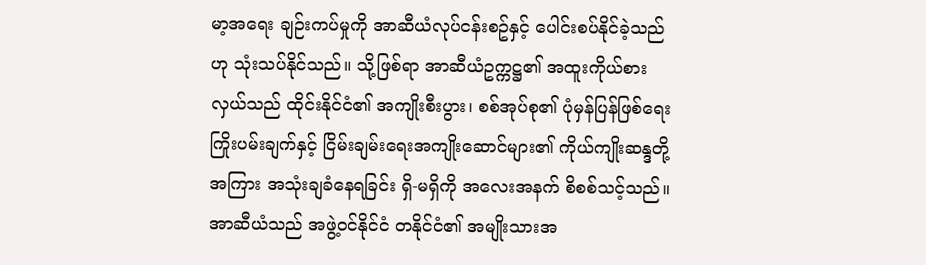မာ့အရေး ချဉ်းကပ်မှုကို အာဆီယံလုပ်ငန်းစဥ်နှင့် ပေါင်းစပ်နိုင်ခဲ့သည်ဟု သုံးသပ်နိုင်သည်။ သို့ဖြစ်ရာ အာဆီယံဥက္ကဋ္ဌ၏ အထူးကိုယ်စားလှယ်သည် ထိုင်းနိုင်ငံ၏ အကျိုးစီးပွား၊ စစ်အုပ်စု၏ ပုံမှန်ပြန်ဖြစ်ရေး ကြိုးပမ်းချက်နှင့် ငြိမ်းချမ်းရေးအကျိုးဆောင်များ၏ ကိုယ်ကျိုးဆန္ဒတို့အကြား အသုံးချခံနေရခြင်း ရှိ-မရှိကို အလေးအနက် စိစစ်သင့်သည်။
အာဆီယံသည် အဖွဲ့ဝင်နိုင်ငံ တနိုင်ငံ၏ အမျိုးသားအ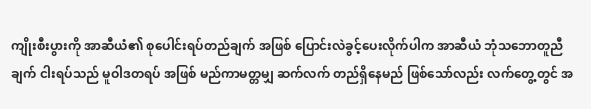ကျိုးစီးပွားကို အာဆီယံ၏ စုပေါင်းရပ်တည်ချက် အဖြစ် ပြောင်းလဲခွင့်ပေးလိုက်ပါက အာဆီယံ ဘုံသဘောတူညီချက် ငါးရပ်သည် မူဝါဒတရပ် အဖြစ် မည်ကာမတ္တမျှ ဆက်လက် တည်ရှိနေမည် ဖြစ်သော်လည်း လက်တွေ့တွင် အ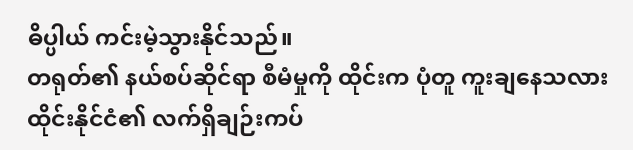ဓိပ္ပါယ် ကင်းမဲ့သွားနိုင်သည်။
တရုတ်၏ နယ်စပ်ဆိုင်ရာ စီမံမှုကို ထိုင်းက ပုံတူ ကူးချနေသလား
ထိုင်းနိုင်ငံ၏ လက်ရှိချဉ်းကပ်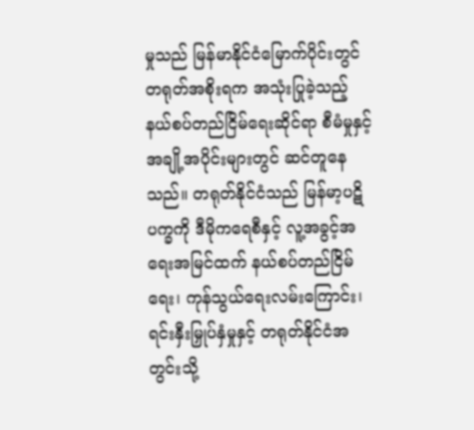မှုသည် မြန်မာနိုင်ငံမြောက်ပိုင်းတွင် တရုတ်အစိုးရက အသုံးပြုခဲ့သည့် နယ်စပ်တည်ငြိမ်ရေးဆိုင်ရာ စီမံမှုနှင့် အချို့အပိုင်းများတွင် ဆင်တူနေသည်။ တရုတ်နိုင်ငံသည် မြန်မာ့ပဋိပက္ခကို ဒီမိုကရေစီနှင့် လူ့အခွင့်အရေးအမြင်ထက် နယ်စပ်တည်ငြိမ်ရေး၊ ကုန်သွယ်ရေးလမ်းကြောင်း၊ ရင်းနှီးမြှုပ်နှံမှုနှင့် တရုတ်နိုင်ငံအတွင်းသို့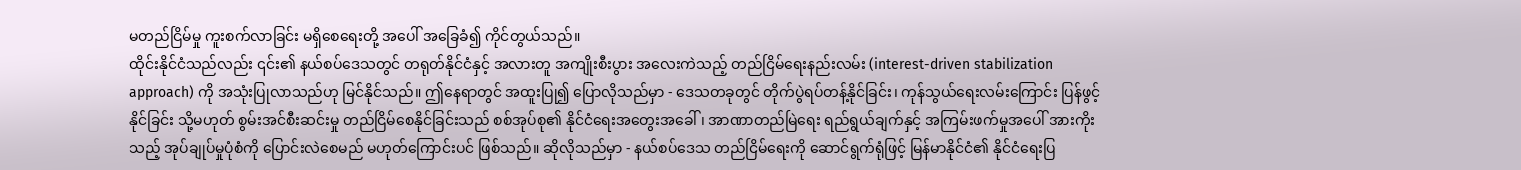မတည်ငြိမ်မှု ကူးစက်လာခြင်း မရှိစေရေးတို့ အပေါ် အခြေခံ၍ ကိုင်တွယ်သည်။
ထိုင်းနိုင်ငံသည်လည်း ၎င်း၏ နယ်စပ်ဒေသတွင် တရုတ်နိုင်ငံနှင့် အလားတူ အကျိုးစီးပွား အလေးကဲသည့် တည်ငြိမ်ရေးနည်းလမ်း (interest-driven stabilization approach) ကို အသုံးပြုလာသည်ဟု မြင်နိုင်သည်။ ဤနေရာတွင် အထူးပြု၍ ပြောလိုသည်မှာ - ဒေသတခုတွင် တိုက်ပွဲရပ်တန့်နိုင်ခြင်း၊ ကုန်သွယ်ရေးလမ်းကြောင်း ပြန်ဖွင့်နိုင်ခြင်း သို့မဟုတ် စွမ်းအင်စီးဆင်းမှု တည်ငြိမ်စေနိုင်ခြင်းသည် စစ်အုပ်စု၏ နိုင်ငံရေးအတွေးအခေါ်၊ အာဏာတည်မြဲရေး ရည်ရွယ်ချက်နှင့် အကြမ်းဖက်မှုအပေါ် အားကိုးသည့် အုပ်ချုပ်မှုပုံစံကို ပြောင်းလဲစေမည် မဟုတ်ကြောင်းပင် ဖြစ်သည်။ ဆိုလိုသည်မှာ - နယ်စပ်ဒေသ တည်ငြိမ်ရေးကို ဆောင်ရွက်ရုံဖြင့် မြန်မာနိုင်ငံ၏ နိုင်ငံရေးပြ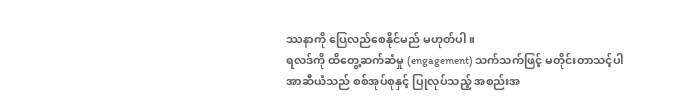ဿနာကို ပြေလည်စေနိုင်မည် မဟုတ်ပါ။
ရလဒ်ကို ထိတွေ့ဆက်ဆံမှု (engagement) သက်သက်ဖြင့် မတိုင်းတာသင့်ပါ
အာဆီယံသည် စစ်အုပ်စုနှင့် ပြုလုပ်သည့် အစည်းအ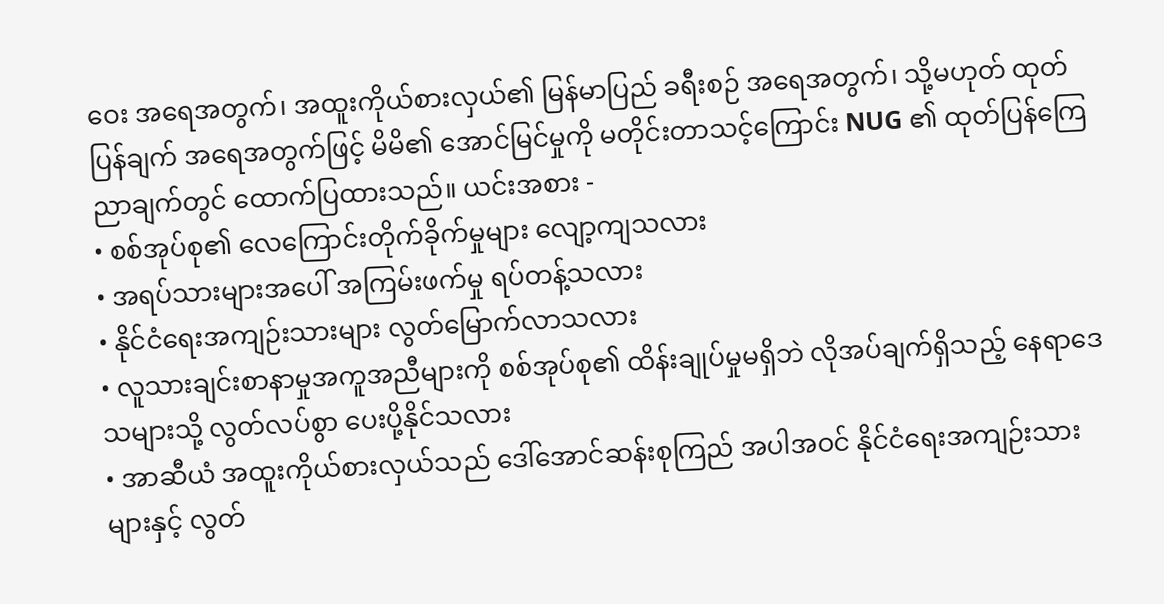ဝေး အရေအတွက်၊ အထူးကိုယ်စားလှယ်၏ မြန်မာပြည် ခရီးစဉ် အရေအတွက်၊ သို့မဟုတ် ထုတ်ပြန်ချက် အရေအတွက်ဖြင့် မိမိ၏ အောင်မြင်မှုကို မတိုင်းတာသင့်ကြောင်း NUG ၏ ထုတ်ပြန်ကြေညာချက်တွင် ထောက်ပြထားသည်။ ယင်းအစား -
• စစ်အုပ်စု၏ လေကြောင်းတိုက်ခိုက်မှုများ လျော့ကျသလား
• အရပ်သားများအပေါ် အကြမ်းဖက်မှု ရပ်တန့်သလား
• နိုင်ငံရေးအကျဉ်းသားများ လွတ်မြောက်လာသလား
• လူသားချင်းစာနာမှုအကူအညီများကို စစ်အုပ်စု၏ ထိန်းချုပ်မှုမရှိဘဲ လိုအပ်ချက်ရှိသည့် နေရာဒေသများသို့ လွတ်လပ်စွာ ပေးပို့နိုင်သလား
• အာဆီယံ အထူးကိုယ်စားလှယ်သည် ဒေါ်အောင်ဆန်းစုကြည် အပါအဝင် နိုင်ငံရေးအကျဉ်းသားများနှင့် လွတ်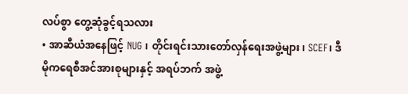လပ်စွာ တွေ့ဆုံခွင့်ရသလား
• အာဆီယံအနေဖြင့် NUG၊ တိုင်းရင်းသားတော်လှန်ရေးအဖွဲ့များ၊ SCEF၊ ဒီမိုကရေစီအင်အားစုများနှင့် အရပ်ဘက် အဖွဲ့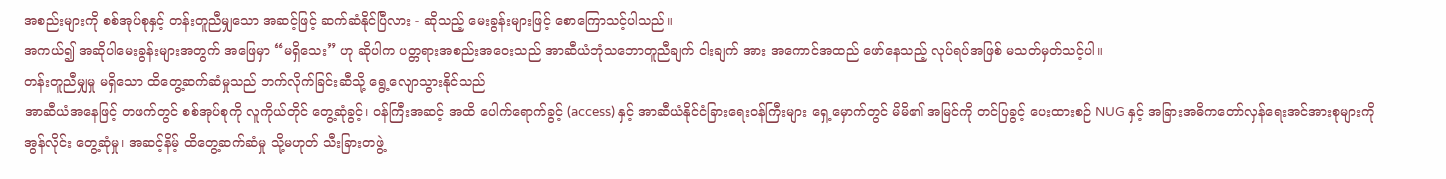အစည်းများကို စစ်အုပ်စုနှင့် တန်းတူညီမျှသော အဆင့်ဖြင့် ဆက်ဆံနိုင်ပြီလား - ဆိုသည့် မေးခွန်းများဖြင့် စောကြောသင့်ပါသည်။
အကယ်၍ အဆိုပါမေးခွန်းများအတွက် အဖြေမှာ “မရှိသေး” ဟု ဆိုပါက ပတ္တရားအစည်းအဝေးသည် အာဆီယံဘုံသဘောတူညီချက် ငါးချက် အား အကောင်အထည် ဖော်နေသည့် လုပ်ရပ်အဖြစ် မသတ်မှတ်သင့်ပါ။
တန်းတူညီမျှမှု မရှိသော ထိတွေ့ဆက်ဆံမှုသည် ဘက်လိုက်ခြင်းဆီသို့ ရွေ့လျောသွားနိုင်သည်
အာဆီယံအနေဖြင့် တဖက်တွင် စစ်အုပ်စုကို လူကိုယ်တိုင် တွေ့ဆုံခွင့်၊ ဝန်ကြီးအဆင့် အထိ ပေါက်ရောက်ခွင့် (access) နှင့် အာဆီယံနိုင်ငံခြားရေးဝန်ကြီးများ ရှေ့မှောက်တွင် မိမိ၏ အမြင်ကို တင်ပြခွင့် ပေးထားစဉ် NUG နှင့် အခြားအဓိကတော်လှန်ရေးအင်အားစုများကို အွန်လိုင်း တွေ့ဆုံမှု၊ အဆင့်နိမ့် ထိတွေ့ဆက်ဆံမှု သို့မဟုတ် သီးခြားတဖွဲ့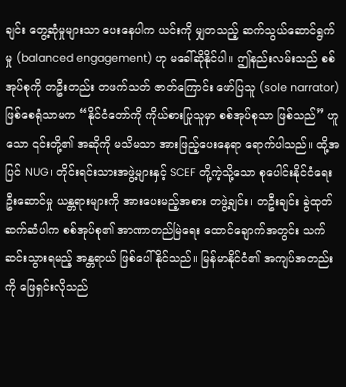ချင်း တွေ့ဆုံမှုများသာ ပေးနေပါက ယင်းကို မျှတသည့် ဆက်သွယ်ဆောင်ရွက်မှု (balanced engagement) ဟု မခေါ်ဆိုနိုင်ပါ။ ဤနည်းလမ်းသည် စစ်အုပ်စုကို တဦးတည်း တဖက်သတ် ဇာတ်ကြောင်း ဖော်ပြသူ (sole narrator) ဖြစ်စေရုံသာမက “နိုင်ငံတော်ကို ကိုယ်စားပြုသူမှာ စစ်အုပ်စုသာ ဖြစ်သည်” ဟူသော ၎င်းတို့၏ အဆိုကို မသိမသာ အားဖြည့်ပေးနေရာ ရောက်ပါသည်။ ထို့အပြင် NUG၊ တိုင်းရင်းသားအဖွဲ့များနှင့် SCEF တို့ကဲ့သို့သော စုပေါင်းနိုင်ငံရေးဦးဆောင်မှု ယန္တရားများကို အားပေးမည့်အစား တဖွဲ့ချင်း၊ တဦးချင်း ခွဲထုတ်ဆက်ဆံပါက စစ်အုပ်စု၏ အာဏာတည်မြဲရေး ထောင်ချောက်အတွင်း သက်ဆင်းသွားရမည့် အန္တရာယ် ဖြစ်ပေါ်နိုင်သည်။ မြန်မာနိုင်ငံ၏ အကျပ်အတည်းကို ဖြေရှင်းလိုသည်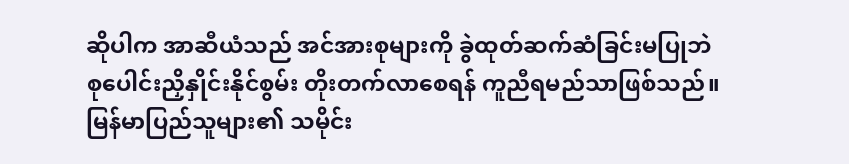ဆိုပါက အာဆီယံသည် အင်အားစုများကို ခွဲထုတ်ဆက်ဆံခြင်းမပြုဘဲ စုပေါင်းညှိနှိုင်းနိုင်စွမ်း တိုးတက်လာစေရန် ကူညီရမည်သာဖြစ်သည်။
မြန်မာပြည်သူများ၏ သမိုင်း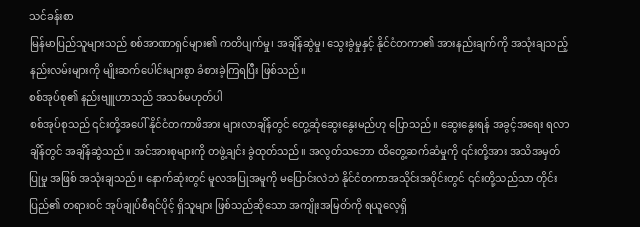သင်ခန်းစာ
မြန်မာပြည်သူများသည် စစ်အာဏာရှင်များ၏ ကတိပျက်မှု၊ အချိန်ဆွဲမှု၊ သွေးခွဲမှုနှင့် နိုင်ငံတကာ၏ အားနည်းချက်ကို အသုံးချသည့် နည်းလမ်းများကို မျိုးဆက်ပေါင်းများစွာ ခံစားခဲ့ကြရပြီး ဖြစ်သည်။
စစ်အုပ်စု၏ နည်းဗျူဟာသည် အသစ်မဟုတ်ပါ
စစ်အုပ်စုသည် ၎င်းတို့အပေါ် နိုင်ငံတကာဖိအား များလာချိန်တွင် တွေ့ဆုံဆွေးနွေးမည်ဟု ပြောသည်။ ဆွေးနွေးရန် အခွင့်အရေး ရလာချိန်တွင် အချိန်ဆွဲသည်။ အင်အားစုများကို တဖွဲ့ချင်း ခွဲထုတ်သည်။ အလွတ်သဘော ထိတွေ့ဆက်ဆံမှုကို ၎င်းတို့အား အသိအမှတ်ပြုမှု အဖြစ် အသုံးချသည်။ နောက်ဆုံးတွင် မူလအပြုအမူကို မပြောင်းလဲဘဲ နိုင်ငံတကာအသိုင်းအဝိုင်းတွင် ၎င်းတို့သည်သာ တိုင်းပြည်၏ တရားဝင် အုပ်ချုပ်စီရင်ပိုင့် ရှိသူများ ဖြစ်သည်ဆိုသော အကျိုးအမြတ်ကို ရယူလေ့ရှိ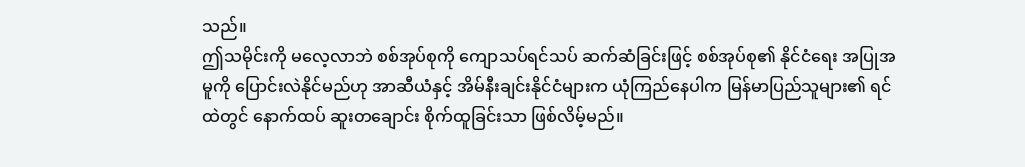သည်။
ဤသမိုင်းကို မလေ့လာဘဲ စစ်အုပ်စုကို ကျောသပ်ရင်သပ် ဆက်ဆံခြင်းဖြင့် စစ်အုပ်စု၏ နိုင်ငံရေး အပြုအမူကို ပြောင်းလဲနိုင်မည်ဟု အာဆီယံနှင့် အိမ်နီးချင်းနိုင်ငံများက ယုံကြည်နေပါက မြန်မာပြည်သူများ၏ ရင်ထဲတွင် နောက်ထပ် ဆူးတချောင်း စိုက်ထူခြင်းသာ ဖြစ်လိမ့်မည်။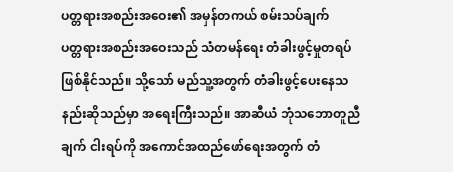ပတ္တရားအစည်းအဝေး၏ အမှန်တကယ် စမ်းသပ်ချက်
ပတ္တရားအစည်းအဝေးသည် သံတမန်ရေး တံခါးဖွင့်မှုတရပ် ဖြစ်နိုင်သည်။ သို့သော် မည်သူ့အတွက် တံခါးဖွင့်ပေးနေသနည်းဆိုသည်မှာ အရေးကြီးသည်။ အာဆီယံ ဘုံသဘောတူညီချက် ငါးရပ်ကို အကောင်အထည်ဖော်ရေးအတွက် တံ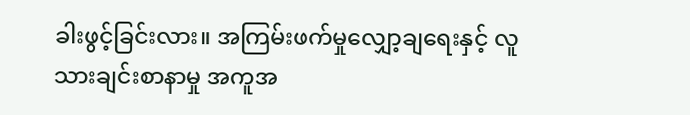ခါးဖွင့်ခြင်းလား။ အကြမ်းဖက်မှုလျှော့ချရေးနှင့် လူသားချင်းစာနာမှု အကူအ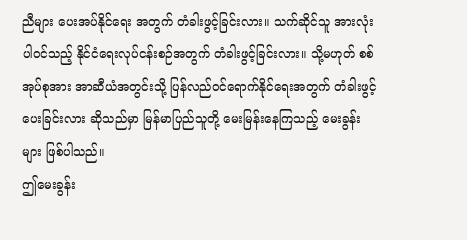ညီများ ပေးအပ်နိုင်ရေး အတွက် တံခါးဖွင့်ခြင်းလား။ သက်ဆိုင်သူ အားလုံး ပါဝင်သည့် နိုင်ငံရေးလုပ်ငန်းစဉ်အတွက် တံခါးဖွင့်ခြင်းလား။ သို့မဟုတ် စစ်အုပ်စုအား အာဆီယံအတွင်းသို့ ပြန်လည်ဝင်ရောက်နိုင်ရေးအတွက် တံခါးဖွင့်ပေးခြင်းလား ဆိုသည်မှာ မြန်မာပြည်သူတို့ မေးမြန်းနေကြသည့် မေးခွန်းများ ဖြစ်ပါသည်။
ဤမေးခွန်း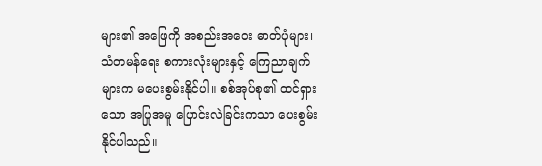များ၏ အဖြေကို အစည်းအဝေး ဓာတ်ပုံများ၊ သံတမန်ရေး စကားလုံးများနှင့် ကြေညာချက်များက မပေးစွမ်းနိုင်ပါ။ စစ်အုပ်စု၏ ထင်ရှားသော အပြုအမူ ပြောင်းလဲခြင်းကသာ ပေးစွမ်းနိုင်ပါသည်။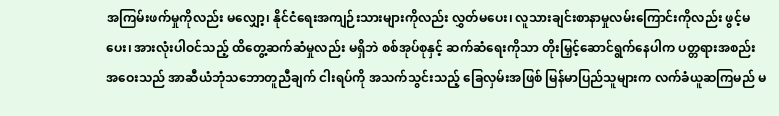အကြမ်းဖက်မှုကိုလည်း မလျှော့၊ နိုင်ငံရေးအကျဉ်းသားများကိုလည်း လွှတ်မပေး၊ လူသားချင်းစာနာမှုလမ်းကြောင်းကိုလည်း ဖွင့်မပေး၊ အားလုံးပါဝင်သည့် ထိတွေ့ဆက်ဆံမှုလည်း မရှိဘဲ စစ်အုပ်စုနှင့် ဆက်ဆံရေးကိုသာ တိုးမြှင့်ဆောင်ရွက်နေပါက ပတ္တရားအစည်းအဝေးသည် အာဆီယံဘုံသဘောတူညီချက် ငါးရပ်ကို အသက်သွင်းသည့် ခြေလှမ်းအဖြစ် မြန်မာပြည်သူများက လက်ခံယူဆကြမည် မ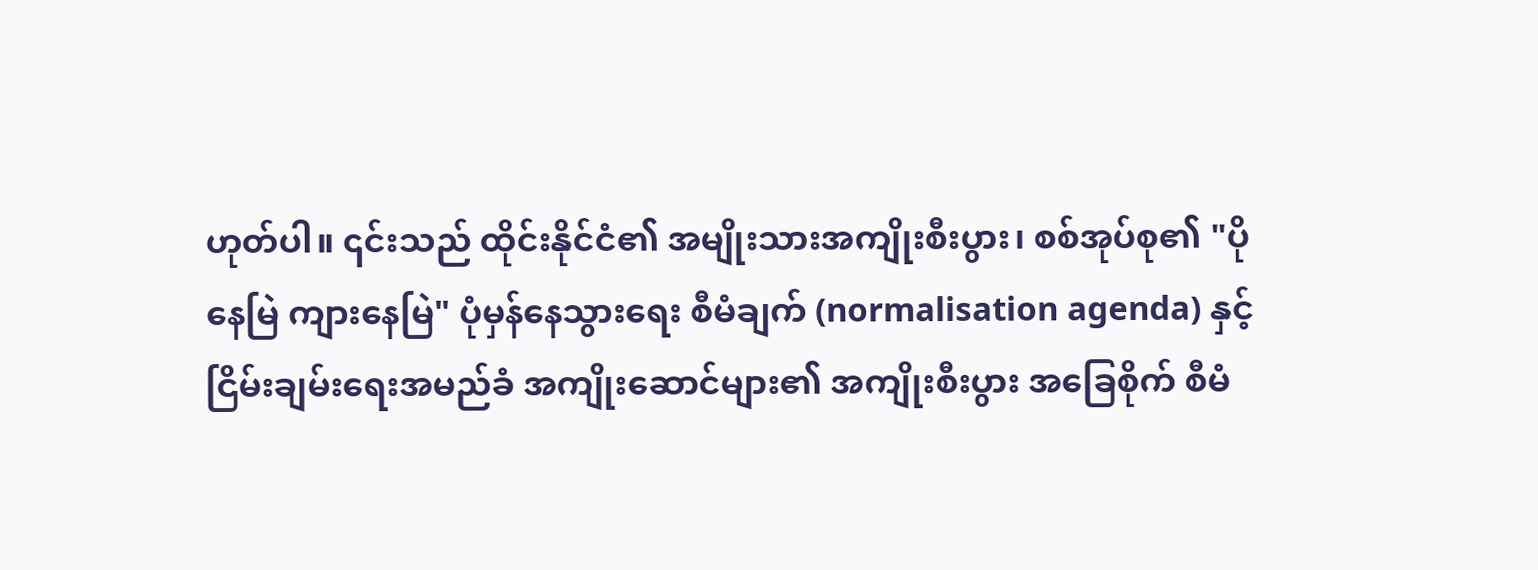ဟုတ်ပါ။ ၎င်းသည် ထိုင်းနိုင်ငံ၏ အမျိုးသားအကျိုးစီးပွား၊ စစ်အုပ်စု၏ "ပိုနေမြဲ ကျားနေမြဲ" ပုံမှန်နေသွားရေး စီမံချက် (normalisation agenda) နှင့် ငြိမ်းချမ်းရေးအမည်ခံ အကျိုးဆောင်များ၏ အကျိုးစီးပွား အခြေစိုက် စီမံ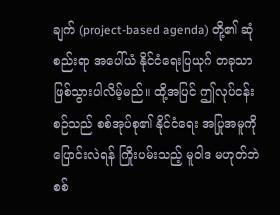ချက် (project-based agenda) တို့၏ ဆုံစည်းရာ အပေါ်ယံ နိုင်ငံရေးပြယုဂ် တခုသာ ဖြစ်သွားပါလိမ့်မည်။ ထို့အပြင် ဤလုပ်ငန်းစဉ်သည် စစ်အုပ်စု၏ နိုင်ငံရေး အပြုအမူကို ပြောင်းလဲရန် ကြိုးပမ်းသည့် မူဝါဒ မဟုတ်ဘဲ စစ်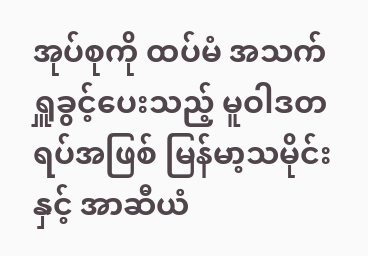အုပ်စုကို ထပ်မံ အသက်ရှူခွင့်ပေးသည့် မူဝါဒတရပ်အဖြစ် မြန်မာ့သမိုင်းနှင့် အာဆီယံ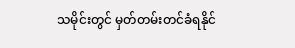သမိုင်းတွင် မှတ်တမ်းတင်ခံရနိုင်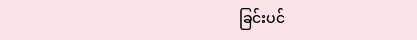ခြင်းပင်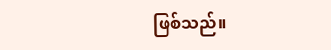ဖြစ်သည်။